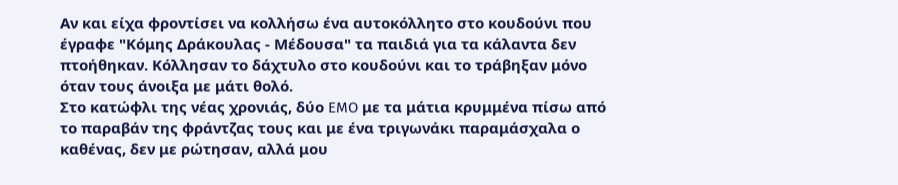Αν και είχα φροντίσει να κολλήσω ένα αυτοκόλλητο στο κουδούνι που έγραφε "Κόμης Δράκουλας - Μέδουσα" τα παιδιά για τα κάλαντα δεν πτοήθηκαν. Κόλλησαν το δάχτυλο στο κουδούνι και το τράβηξαν μόνο όταν τους άνοιξα με μάτι θολό.
Στο κατώφλι της νέας χρονιάς, δύο EMO με τα μάτια κρυμμένα πίσω από το παραβάν της φράντζας τους και με ένα τριγωνάκι παραμάσχαλα ο καθένας, δεν με ρώτησαν, αλλά μου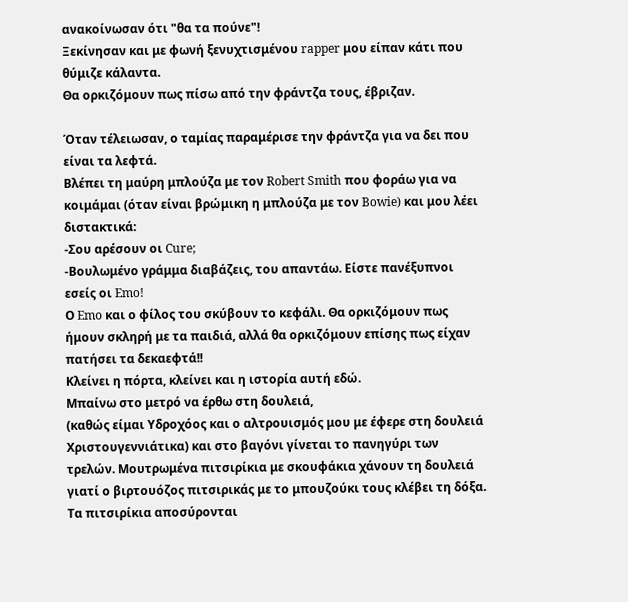ανακοίνωσαν ότι "θα τα πούνε"!
Ξεκίνησαν και με φωνή ξενυχτισμένου rapper μου είπαν κάτι που θύμιζε κάλαντα.
Θα ορκιζόμουν πως πίσω από την φράντζα τους, έβριζαν.

Όταν τέλειωσαν, ο ταμίας παραμέρισε την φράντζα για να δει που είναι τα λεφτά.
Βλέπει τη μαύρη μπλούζα με τον Robert Smith που φοράω για να κοιμάμαι (όταν είναι βρώμικη η μπλούζα με τον Bowie) και μου λέει διστακτικά:
-Σου αρέσουν οι Cure;
-Βουλωμένο γράμμα διαβάζεις, του απαντάω. Είστε πανέξυπνοι εσείς οι Emo!
Ο Emo και ο φίλος του σκύβουν το κεφάλι. Θα ορκιζόμουν πως ήμουν σκληρή με τα παιδιά, αλλά θα ορκιζόμουν επίσης πως είχαν πατήσει τα δεκαεφτά!!
Κλείνει η πόρτα, κλείνει και η ιστορία αυτή εδώ.
Μπαίνω στο μετρό να έρθω στη δουλειά,
(καθώς είμαι Υδροχόος και ο αλτρουισμός μου με έφερε στη δουλειά Χριστουγεννιάτικα) και στο βαγόνι γίνεται το πανηγύρι των τρελών. Μουτρωμένα πιτσιρίκια με σκουφάκια χάνουν τη δουλειά γιατί ο βιρτουόζος πιτσιρικάς με το μπουζούκι τους κλέβει τη δόξα.
Τα πιτσιρίκια αποσύρονται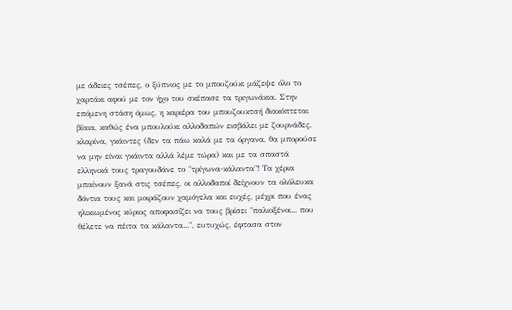με άδειες τσέπες, ο ξύπνιος με το μπουζούκι μάζεψε όλο το χαρτάκι αφού με τον ήχο του σκέπασε τα τριγωνάκια. Στην επόμενη στάση όμως, η καριέρα του μπουζουκτσή διακόπτεται βίαια, καθώς ένα μπουλούκι αλλοδαπών εισβάλει με ζουρνάδες, κλαρίνα, γκάιντες (δεν τα πάω καλά με τα όργανα, θα μπορούσε να μην είναι γκάιντα αλλά λέμε τώρα) και με τα σπαστά ελληνικά τους τραγουδάνε το "τρίγωνα-κάλαντα"! Τα χέρια μπαίνουν ξανά στις τσέπες, οι αλλοδαποί δείχνουν τα ολόλευκα δόντια τους και μοιράζουν χαμόγελα και ευχές, μέχρι που ένας ηλικιωμένος κύριος αποφασίζει να τους βρίσει "παλιοξένοι... που θέλετε να πέιτα τα κάλαντα...", ευτυχώς, έφτασα στον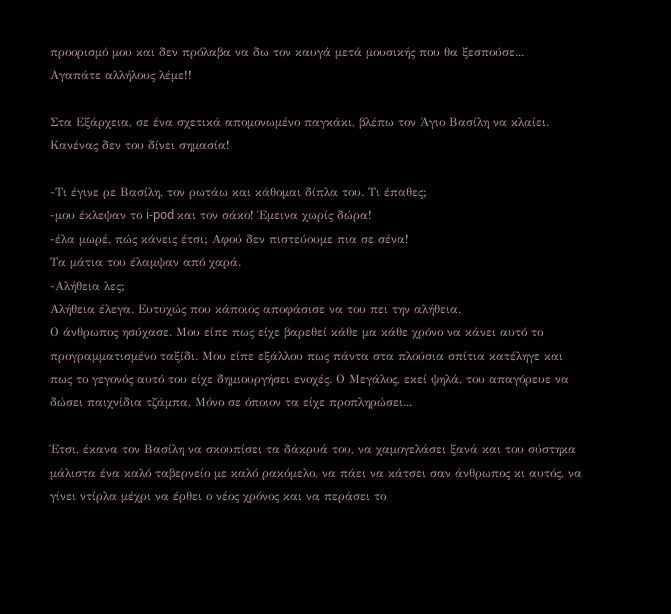προορισμό μου και δεν πρόλαβα να δω τον καυγά μετά μουσικής που θα ξεσπούσε...
Αγαπάτε αλλήλους λέμε!!

Στα Εξάρχεια, σε ένα σχετικά απομονωμένο παγκάκι, βλέπω τον Άγιο Βασίλη να κλαίει.
Κανένας δεν του δίνει σημασία!

-Τι έγινε ρε Βασίλη, τον ρωτάω και κάθομαι δίπλα του. Τι έπαθες;
-μου έκλεψαν το i-pod και τον σάκο! Έμεινα χωρίς δώρα!
-έλα μωρέ, πώς κάνεις έτσι; Αφού δεν πιστεύουμε πια σε σένα!
Τα μάτια του έλαμψαν από χαρά.
-Αλήθεια λες;
Αλήθεια έλεγα. Ευτυχώς που κάποιος αποφάσισε να του πει την αλήθεια.
Ο άνθρωπος ησύχασε. Μου είπε πως είχε βαρεθεί κάθε μα κάθε χρόνο να κάνει αυτό το προγραμματισμένο ταξίδι. Μου είπε εξάλλου πως πάντα στα πλούσια σπίτια κατέληγε και πως το γεγονός αυτό του είχε δημιουργήσει ενοχές. Ο Μεγάλος, εκεί ψηλά, του απαγόρευε να δώσει παιχνίδια τζάμπα. Μόνο σε όποιον τα είχε προπληρώσει...

Έτσι, έκανα τον Βασίλη να σκουπίσει τα δάκρυά του, να χαμογελάσει ξανά και του σύστηκα μάλιστα ένα καλό ταβερνείο με καλό ρακόμελο, να πάει να κάτσει σαν άνθρωπος κι αυτός, να γίνει ντίρλα μέχρι να έρθει ο νέος χρόνος και να περάσει το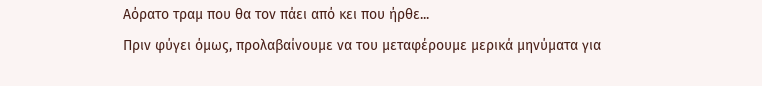Αόρατο τραμ που θα τον πάει από κει που ήρθε...
Πριν φύγει όμως, προλαβαίνουμε να του μεταφέρουμε μερικά μηνύματα για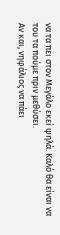να τα πει στον Μεγάλο εκεί ψηλά. Καλό θα είναι να του τα πούμε πριν μεθύσει.
Αν και, νηφάλιος να πάει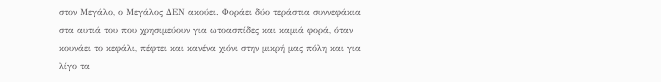στον Μεγάλο, ο Μεγάλος ΔΕΝ ακούει. Φοράει δύο τεράστια συννεφάκια στα αυτιά του που χρησιμεύουν για ωτοασπίδες και καμιά φορά, όταν κουνάει το κεφάλι, πέφτει και κανένα χιόνι στην μικρή μας πόλη και για λίγο τα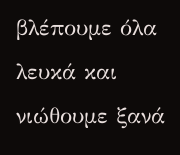βλέπουμε όλα λευκά και νιώθουμε ξανά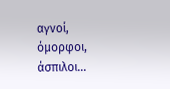αγνοί, όμορφοι, άσπιλοι...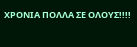ΧΡΟΝΙΑ ΠΟΛΛΑ ΣΕ ΟΛΟΥΣ!!!!